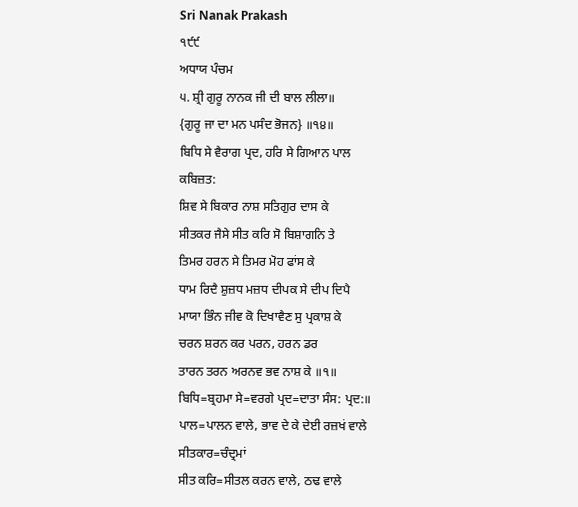Sri Nanak Prakash
੧੯੯
ਅਧਾਯ ਪੰਚਮ
੫. ਸ਼੍ਰੀ ਗੁਰੂ ਨਾਨਕ ਜੀ ਦੀ ਬਾਲ ਲੀਲਾ॥
{ਗੁਰੂ ਜਾ ਦਾ ਮਨ ਪਸੰਦ ਭੋਜਨ} ॥੧੪॥
ਬਿਧਿ ਸੇ ਵੈਰਾਗ ਪ੍ਰਦ, ਹਰਿ ਸੇ ਗਿਆਨ ਪਾਲ
ਕਬਿਜ਼ਤ:
ਸ਼ਿਵ ਸੇ ਬਿਕਾਰ ਨਾਸ਼ ਸਤਿਗੁਰ ਦਾਸ ਕੇ
ਸੀਤਕਰ ਜੈਸੇ ਸੀਤ ਕਰਿ ਸੋ ਬਿਸ਼ਾਗਨਿ ਤੇ
ਤਿਮਰ ਹਰਨ ਸੇ ਤਿਮਰ ਮੋਹ ਫਾਂਸ ਕੇ
ਧਾਮ ਰਿਦੈ ਸ਼ੁਜ਼ਧ ਮਜ਼ਧ ਦੀਪਕ ਸੇ ਦੀਪ ਦਿਪੈ
ਮਾਯਾ ਭਿੰਨ ਜੀਵ ਕੋ ਦਿਖਾਵੈਣ ਸੁ ਪ੍ਰਕਾਸ਼ ਕੇ
ਚਰਨ ਸ਼ਰਨ ਕਰ ਪਰਨ, ਹਰਨ ਡਰ
ਤਾਰਨ ਤਰਨ ਅਰਨਵ ਭਵ ਨਾਸ਼ ਕੇ ॥੧॥
ਬਿਧਿ=ਬ੍ਰਹਮਾ ਸੇ=ਵਰਗੇ ਪ੍ਰਦ=ਦਾਤਾ ਸੰਸ: ਪ੍ਰਦ:॥
ਪਾਲ=ਪਾਲਨ ਵਾਲੇ, ਭਾਵ ਦੇ ਕੇ ਦੇਈ ਰਜ਼ਖਂ ਵਾਲੇ
ਸੀਤਕਾਰ=ਚੰਦ੍ਰਮਾਂ
ਸੀਤ ਕਰਿ=ਸੀਤਲ ਕਰਨ ਵਾਲੇ, ਠਢ ਵਾਲੇ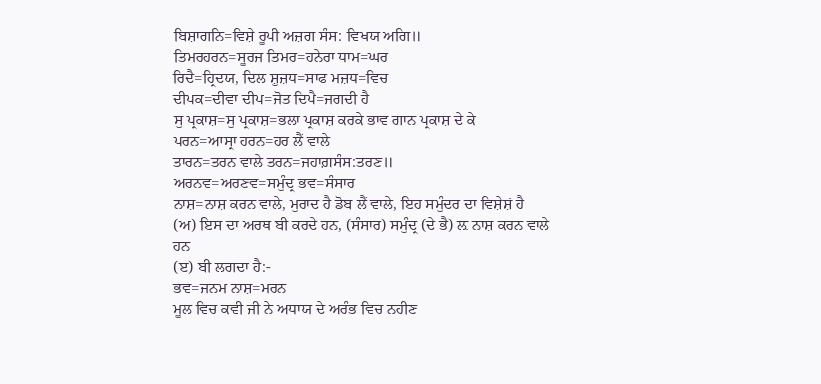ਬਿਸ਼ਾਗਨਿ=ਵਿਸ਼ੇ ਰੂਪੀ ਅਜ਼ਗ ਸੰਸ: ਵਿਖਯ ਅਗਿ॥
ਤਿਮਰਹਰਨ=ਸੂਰਜ ਤਿਮਰ=ਹਨੇਰਾ ਧਾਮ=ਘਰ
ਰਿਦੈ=ਹ੍ਰਿਦਯ, ਦਿਲ ਸ਼ੁਜ਼ਧ=ਸਾਫ ਮਜ਼ਧ=ਵਿਚ
ਦੀਪਕ=ਦੀਵਾ ਦੀਪ=ਜੋਤ ਦਿਪੈ=ਜਗਦੀ ਹੈ
ਸੁ ਪ੍ਰਕਾਸ਼=ਸੁ ਪ੍ਰਕਾਸ਼=ਭਲਾ ਪ੍ਰਕਾਸ਼ ਕਰਕੇ ਭਾਵ ਗਾਨ ਪ੍ਰਕਾਸ਼ ਦੇ ਕੇ
ਪਰਨ=ਆਸ੍ਰਾ ਹਰਨ=ਹਰ ਲੈਂ ਵਾਲੇ
ਤਾਰਨ=ਤਰਨ ਵਾਲੇ ਤਰਨ=ਜਹਾਗ਼ਸੰਸ:ਤਰਣ॥
ਅਰਨਵ=ਅਰਣਵ=ਸਮੁੰਦ੍ਰ ਭਵ=ਸੰਸਾਰ
ਨਾਸ਼=ਨਾਸ਼ ਕਰਨ ਵਾਲੇ, ਮੁਰਾਦ ਹੈ ਡੋਬ ਲੈਂ ਵਾਲੇ, ਇਹ ਸਮੁੰਦਰ ਦਾ ਵਿਸ਼ੇਸ਼ਂ ਹੈ
(ਅ) ਇਸ ਦਾ ਅਰਥ ਬੀ ਕਰਦੇ ਹਨ, (ਸੰਸਾਰ) ਸਮੁੰਦ੍ਰ (ਦੇ ਭੈ) ਲ਼ ਨਾਸ਼ ਕਰਨ ਵਾਲੇ
ਹਨ
(ੲ) ਬੀ ਲਗਦਾ ਹੈ:-
ਭਵ=ਜਨਮ ਨਾਸ਼=ਮਰਨ
ਮੂਲ ਵਿਚ ਕਵੀ ਜੀ ਨੇ ਅਧਾਯ ਦੇ ਅਰੰਭ ਵਿਚ ਨਹੀਣ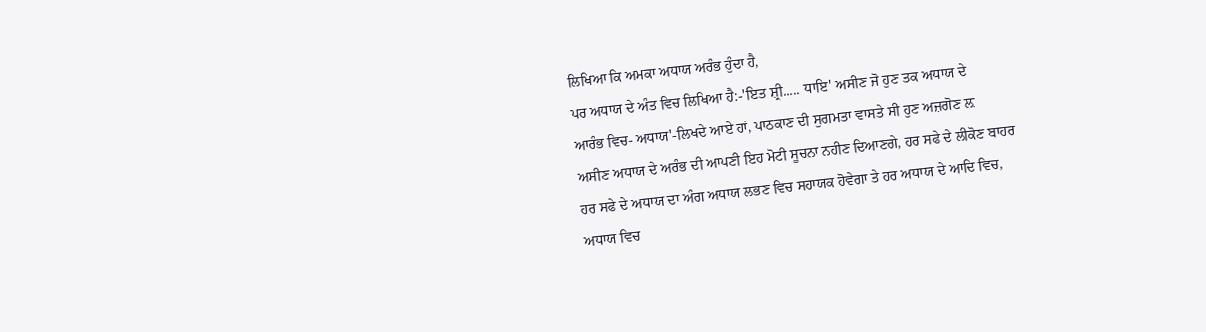ਲਿਖਿਆ ਕਿ ਅਮਕਾ ਅਧਾਯ ਅਰੰਭ ਹੁੰਦਾ ਹੈ,
ਪਰ ਅਧਾਯ ਦੇ ਅੰਤ ਵਿਚ ਲਿਖਿਆ ਹੈ:-'ਇਤ ਸ਼੍ਰੀ..... ਧਾਇ' ਅਸੀਣ ਜੋ ਹੁਣ ਤਕ ਅਧਾਯ ਦੇ
ਆਰੰਭ ਵਿਚ- ਅਧਾਯ'-ਲਿਖਦੇ ਆਏ ਹਾਂ, ਪਾਠਕਾਣ ਦੀ ਸੁਗਮਤਾ ਵਾਸਤੇ ਸੀ ਹੁਣ ਅਜ਼ਗੋਣ ਲ਼
ਅਸੀਣ ਅਧਾਯ ਦੇ ਅਰੰਭ ਦੀ ਆਪਣੀ ਇਹ ਮੋਟੀ ਸੂਚਨਾ ਨਹੀਣ ਦਿਆਣਗੇ, ਹਰ ਸਫੇ ਦੇ ਲੀਕੋਣ ਬਾਹਰ
ਹਰ ਸਫੇ ਦੇ ਅਧਾਯ ਦਾ ਅੰਗ ਅਧਾਯ ਲਭਣ ਵਿਚ ਸਹਾਯਕ ਹੋਵੇਗਾ ਤੇ ਹਰ ਅਧਾਯ ਦੇ ਆਦਿ ਵਿਚ,
ਅਧਾਯ ਵਿਚ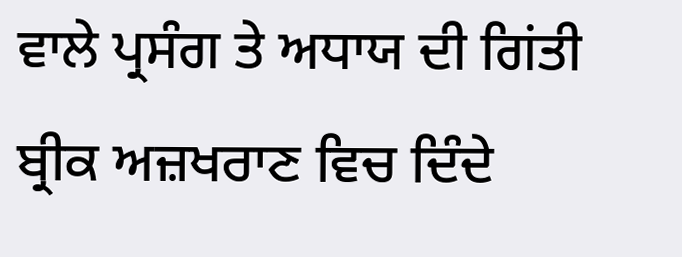ਵਾਲੇ ਪ੍ਰਸੰਗ ਤੇ ਅਧਾਯ ਦੀ ਗਿਂਤੀ ਬ੍ਰੀਕ ਅਜ਼ਖਰਾਣ ਵਿਚ ਦਿੰਦੇ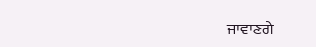ਜਾਵਾਣਗੇ